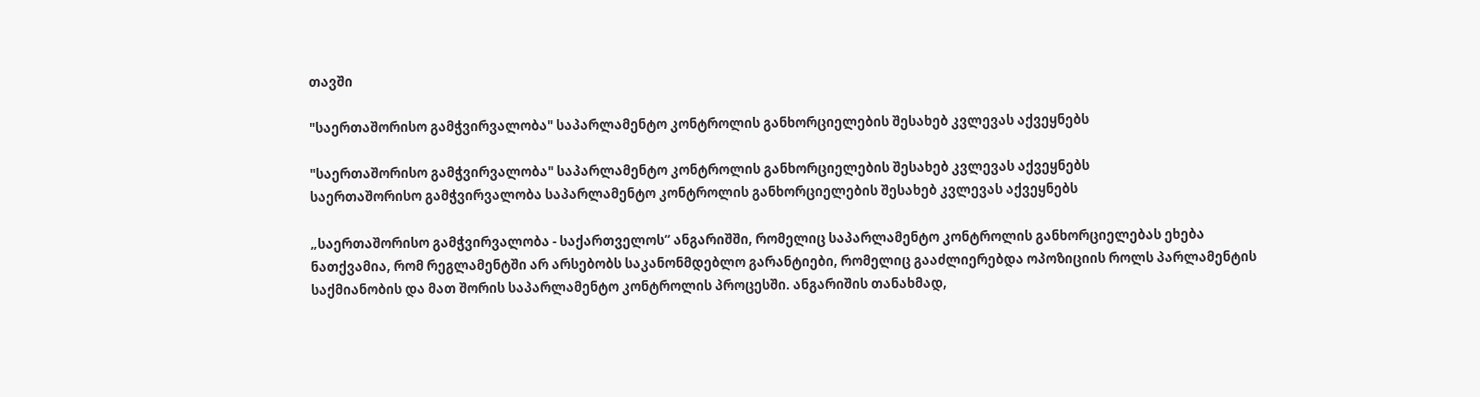თავში

"საერთაშორისო გამჭვირვალობა" საპარლამენტო კონტროლის განხორციელების შესახებ კვლევას აქვეყნებს

"საერთაშორისო გამჭვირვალობა" საპარლამენტო კონტროლის განხორციელების შესახებ კვლევას აქვეყნებს
საერთაშორისო გამჭვირვალობა საპარლამენტო კონტროლის განხორციელების შესახებ კვლევას აქვეყნებს

„საერთაშორისო გამჭვირვალობა - საქართველოს“ ანგარიშში, რომელიც საპარლამენტო კონტროლის განხორციელებას ეხება ნათქვამია, რომ რეგლამენტში არ არსებობს საკანონმდებლო გარანტიები, რომელიც გააძლიერებდა ოპოზიციის როლს პარლამენტის საქმიანობის და მათ შორის საპარლამენტო კონტროლის პროცესში. ანგარიშის თანახმად,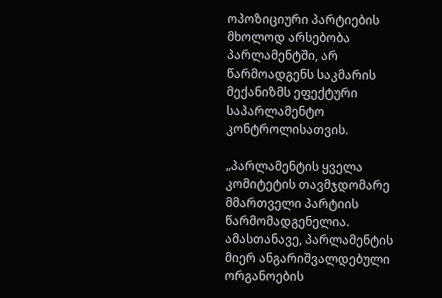ოპოზიციური პარტიების მხოლოდ არსებობა პარლამენტში, არ წარმოადგენს საკმარის მექანიზმს ეფექტური საპარლამენტო კონტროლისათვის.

„პარლამენტის ყველა კომიტეტის თავმჯდომარე მმართველი პარტიის წარმომადგენელია. ამასთანავე, პარლამენტის მიერ ანგარიშვალდებული ორგანოების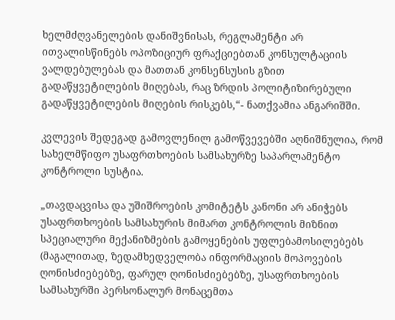ხელმძღვანელების დანიშვნისას, რეგლამენტი არ ითვალისწინებს ოპოზიციურ ფრაქციებთან კონსულტაციის ვალდებულებას და მათთან კონსენსუსის გზით გადაწყვეტილების მიღებას, რაც ზრდის პოლიტიზირებული გადაწყვეტილების მიღების რისკებს,“- ნათქვამია ანგარიშში.

კვლევის შედეგად გამოვლენილ გამოწვევებში აღნიშნულია, რომ სახელმწიფო უსაფრთხოების სამსახურზე საპარლამენტო კონტროლი სუსტია.

„თავდაცვისა და უშიშროების კომიტეტს კანონი არ ანიჭებს უსაფრთხოების სამსახურის მიმართ კონტროლის მიზნით სპეციალური მექანიზმების გამოყენების უფლებამოსილებებს (მაგალითად, ზედამხედველობა ინფორმაციის მოპოვების ღონისძიებებზე, ფარულ ღონისძიებებზე, უსაფრთხოების სამსახურში პერსონალურ მონაცემთა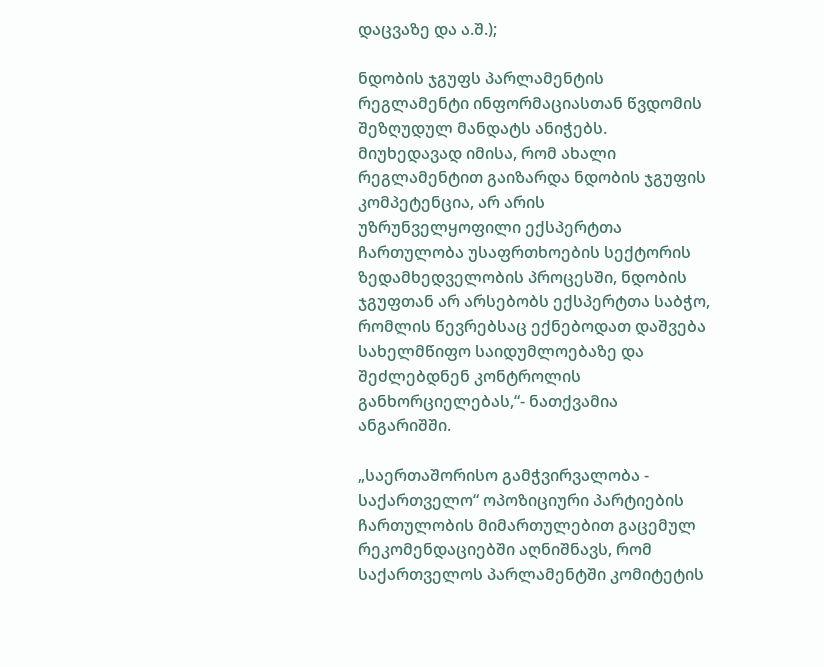დაცვაზე და ა.შ.);

ნდობის ჯგუფს პარლამენტის რეგლამენტი ინფორმაციასთან წვდომის შეზღუდულ მანდატს ანიჭებს. მიუხედავად იმისა, რომ ახალი რეგლამენტით გაიზარდა ნდობის ჯგუფის კომპეტენცია, არ არის უზრუნველყოფილი ექსპერტთა ჩართულობა უსაფრთხოების სექტორის ზედამხედველობის პროცესში, ნდობის ჯგუფთან არ არსებობს ექსპერტთა საბჭო, რომლის წევრებსაც ექნებოდათ დაშვება სახელმწიფო საიდუმლოებაზე და შეძლებდნენ კონტროლის განხორციელებას,“- ნათქვამია ანგარიშში.

„საერთაშორისო გამჭვირვალობა - საქართველო“ ოპოზიციური პარტიების ჩართულობის მიმართულებით გაცემულ რეკომენდაციებში აღნიშნავს, რომ საქართველოს პარლამენტში კომიტეტის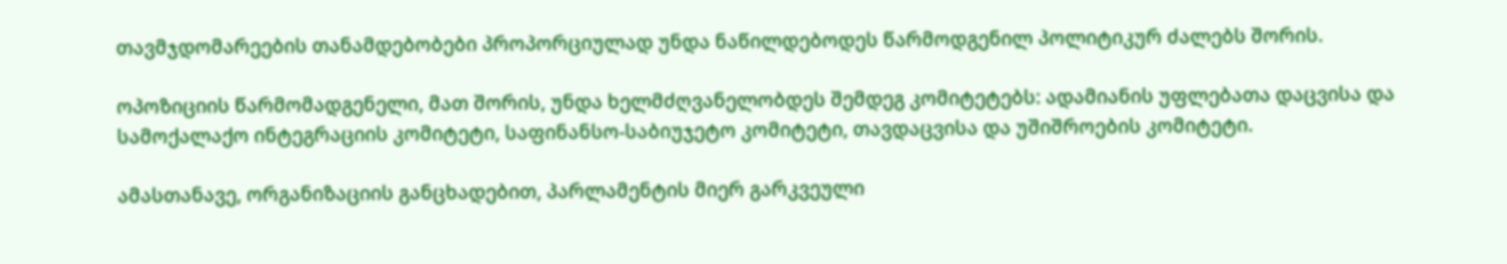თავმჯდომარეების თანამდებობები პროპორციულად უნდა ნაწილდებოდეს წარმოდგენილ პოლიტიკურ ძალებს შორის.

ოპოზიციის წარმომადგენელი, მათ შორის, უნდა ხელმძღვანელობდეს შემდეგ კომიტეტებს: ადამიანის უფლებათა დაცვისა და სამოქალაქო ინტეგრაციის კომიტეტი, საფინანსო-საბიუჯეტო კომიტეტი, თავდაცვისა და უშიშროების კომიტეტი.

ამასთანავე, ორგანიზაციის განცხადებით, პარლამენტის მიერ გარკვეული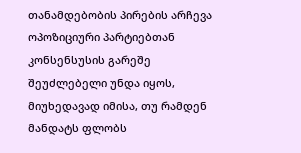თანამდებობის პირების არჩევა ოპოზიციური პარტიებთან კონსენსუსის გარეშე შეუძლებელი უნდა იყოს, მიუხედავად იმისა, თუ რამდენ მანდატს ფლობს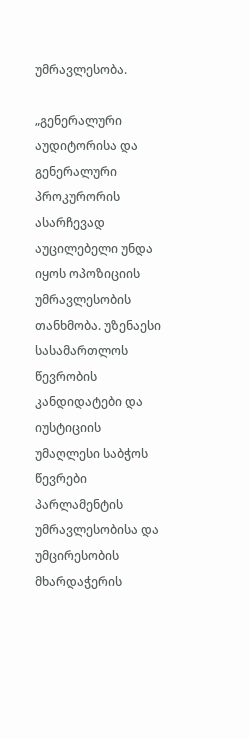უმრავლესობა.

„გენერალური აუდიტორისა და გენერალური პროკურორის ასარჩევად აუცილებელი უნდა იყოს ოპოზიციის უმრავლესობის თანხმობა. უზენაესი სასამართლოს წევრობის კანდიდატები და იუსტიციის უმაღლესი საბჭოს წევრები პარლამენტის უმრავლესობისა და უმცირესობის მხარდაჭერის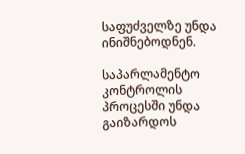საფუძველზე უნდა ინიშნებოდნენ.

საპარლამენტო კონტროლის პროცესში უნდა გაიზარდოს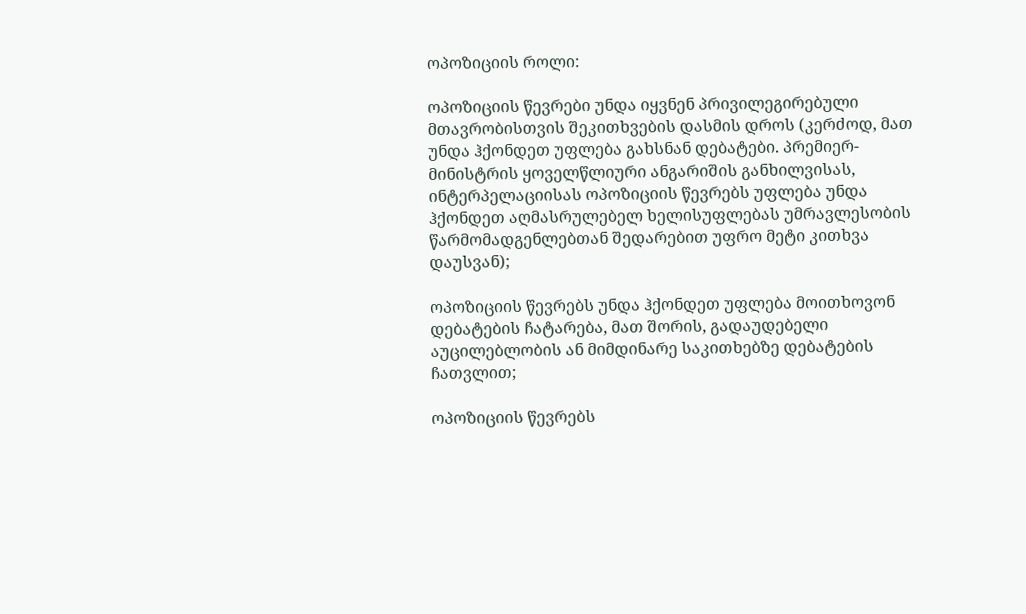ოპოზიციის როლი:

ოპოზიციის წევრები უნდა იყვნენ პრივილეგირებული მთავრობისთვის შეკითხვების დასმის დროს (კერძოდ, მათ უნდა ჰქონდეთ უფლება გახსნან დებატები. პრემიერ-მინისტრის ყოველწლიური ანგარიშის განხილვისას, ინტერპელაციისას ოპოზიციის წევრებს უფლება უნდა ჰქონდეთ აღმასრულებელ ხელისუფლებას უმრავლესობის წარმომადგენლებთან შედარებით უფრო მეტი კითხვა დაუსვან);

ოპოზიციის წევრებს უნდა ჰქონდეთ უფლება მოითხოვონ დებატების ჩატარება, მათ შორის, გადაუდებელი აუცილებლობის ან მიმდინარე საკითხებზე დებატების ჩათვლით;

ოპოზიციის წევრებს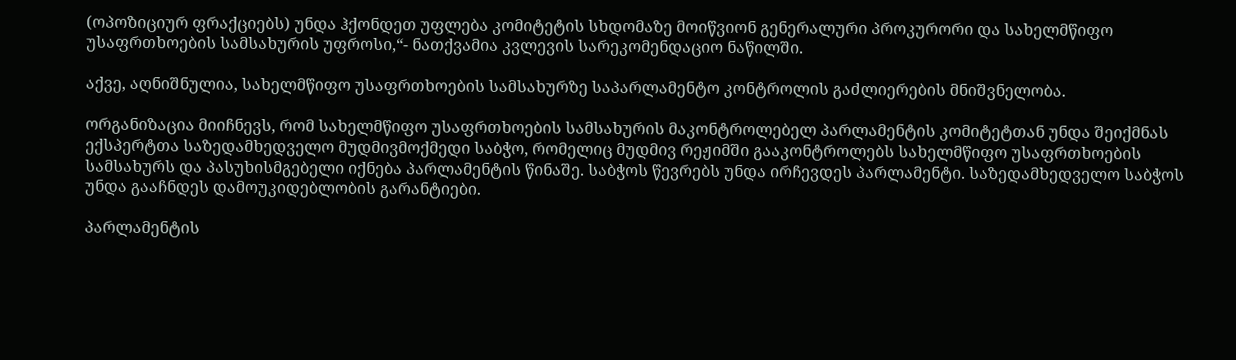(ოპოზიციურ ფრაქციებს) უნდა ჰქონდეთ უფლება კომიტეტის სხდომაზე მოიწვიონ გენერალური პროკურორი და სახელმწიფო უსაფრთხოების სამსახურის უფროსი,“- ნათქვამია კვლევის სარეკომენდაციო ნაწილში.

აქვე, აღნიშნულია, სახელმწიფო უსაფრთხოების სამსახურზე საპარლამენტო კონტროლის გაძლიერების მნიშვნელობა.

ორგანიზაცია მიიჩნევს, რომ სახელმწიფო უსაფრთხოების სამსახურის მაკონტროლებელ პარლამენტის კომიტეტთან უნდა შეიქმნას ექსპერტთა საზედამხედველო მუდმივმოქმედი საბჭო, რომელიც მუდმივ რეჟიმში გააკონტროლებს სახელმწიფო უსაფრთხოების სამსახურს და პასუხისმგებელი იქნება პარლამენტის წინაშე. საბჭოს წევრებს უნდა ირჩევდეს პარლამენტი. საზედამხედველო საბჭოს უნდა გააჩნდეს დამოუკიდებლობის გარანტიები.

პარლამენტის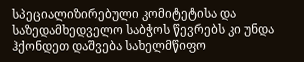სპეციალიზირებული კომიტეტისა და საზედამხედველო საბჭოს წევრებს კი უნდა ჰქონდეთ დაშვება სახელმწიფო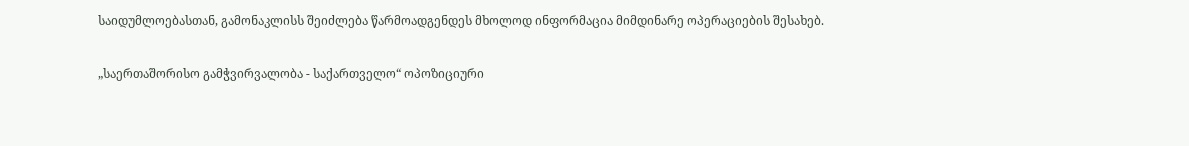საიდუმლოებასთან, გამონაკლისს შეიძლება წარმოადგენდეს მხოლოდ ინფორმაცია მიმდინარე ოპერაციების შესახებ.

„საერთაშორისო გამჭვირვალობა - საქართველო“ ოპოზიციური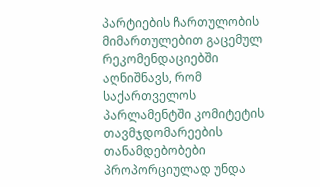პარტიების ჩართულობის მიმართულებით გაცემულ რეკომენდაციებში აღნიშნავს, რომ საქართველოს პარლამენტში კომიტეტის თავმჯდომარეების თანამდებობები პროპორციულად უნდა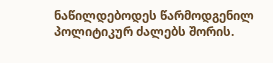ნაწილდებოდეს წარმოდგენილ პოლიტიკურ ძალებს შორის.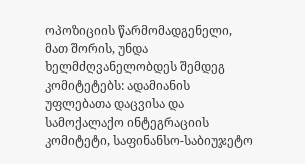ოპოზიციის წარმომადგენელი, მათ შორის, უნდა ხელმძღვანელობდეს შემდეგ კომიტეტებს: ადამიანის უფლებათა დაცვისა და სამოქალაქო ინტეგრაციის კომიტეტი, საფინანსო-საბიუჯეტო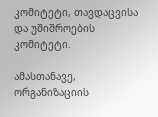კომიტეტი, თავდაცვისა და უშიშროების კომიტეტი.

ამასთანავე, ორგანიზაციის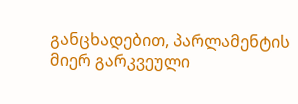განცხადებით, პარლამენტის მიერ გარკვეული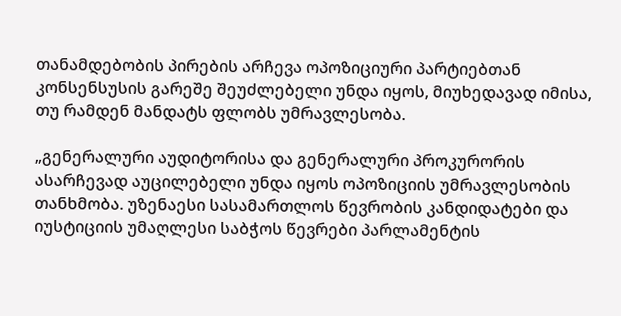თანამდებობის პირების არჩევა ოპოზიციური პარტიებთან კონსენსუსის გარეშე შეუძლებელი უნდა იყოს, მიუხედავად იმისა, თუ რამდენ მანდატს ფლობს უმრავლესობა.

„გენერალური აუდიტორისა და გენერალური პროკურორის ასარჩევად აუცილებელი უნდა იყოს ოპოზიციის უმრავლესობის თანხმობა. უზენაესი სასამართლოს წევრობის კანდიდატები და იუსტიციის უმაღლესი საბჭოს წევრები პარლამენტის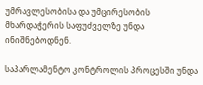უმრავლესობისა და უმცირესობის მხარდაჭერის საფუძველზე უნდა ინიშნებოდნენ.

საპარლამენტო კონტროლის პროცესში უნდა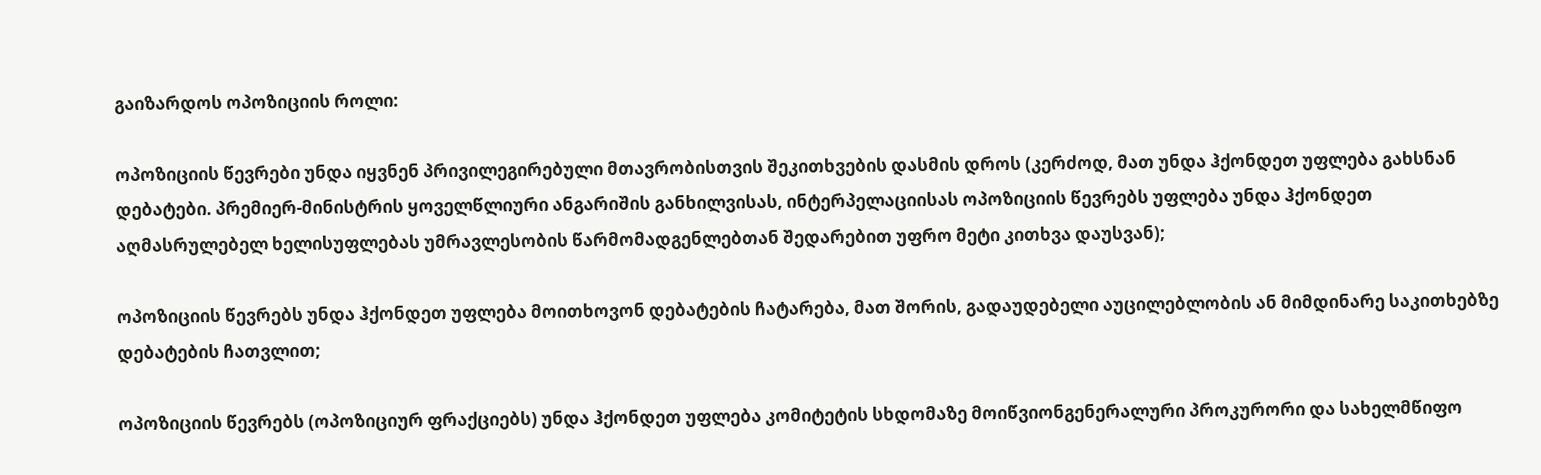გაიზარდოს ოპოზიციის როლი:

ოპოზიციის წევრები უნდა იყვნენ პრივილეგირებული მთავრობისთვის შეკითხვების დასმის დროს (კერძოდ, მათ უნდა ჰქონდეთ უფლება გახსნან დებატები. პრემიერ-მინისტრის ყოველწლიური ანგარიშის განხილვისას, ინტერპელაციისას ოპოზიციის წევრებს უფლება უნდა ჰქონდეთ აღმასრულებელ ხელისუფლებას უმრავლესობის წარმომადგენლებთან შედარებით უფრო მეტი კითხვა დაუსვან);

ოპოზიციის წევრებს უნდა ჰქონდეთ უფლება მოითხოვონ დებატების ჩატარება, მათ შორის, გადაუდებელი აუცილებლობის ან მიმდინარე საკითხებზე დებატების ჩათვლით;

ოპოზიციის წევრებს (ოპოზიციურ ფრაქციებს) უნდა ჰქონდეთ უფლება კომიტეტის სხდომაზე მოიწვიონგენერალური პროკურორი და სახელმწიფო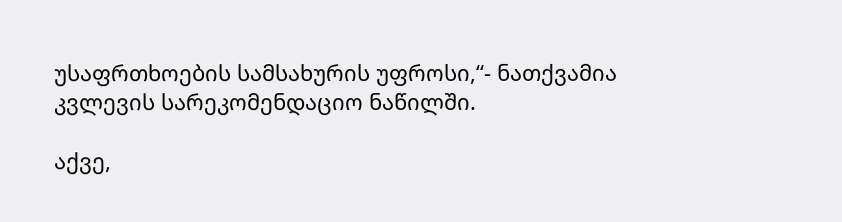უსაფრთხოების სამსახურის უფროსი,“- ნათქვამია კვლევის სარეკომენდაციო ნაწილში.

აქვე,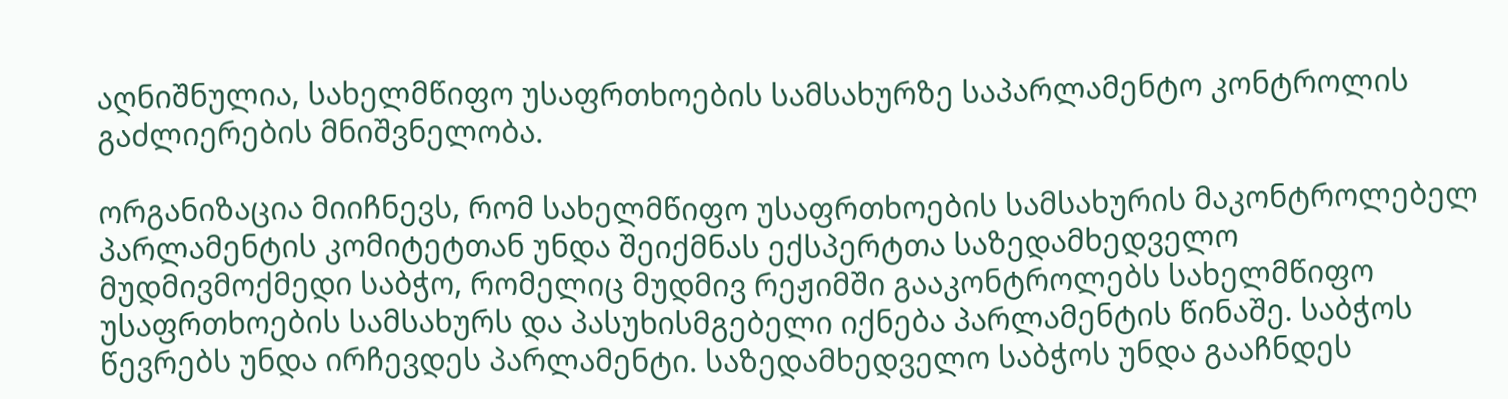აღნიშნულია, სახელმწიფო უსაფრთხოების სამსახურზე საპარლამენტო კონტროლის გაძლიერების მნიშვნელობა.

ორგანიზაცია მიიჩნევს, რომ სახელმწიფო უსაფრთხოების სამსახურის მაკონტროლებელ პარლამენტის კომიტეტთან უნდა შეიქმნას ექსპერტთა საზედამხედველო მუდმივმოქმედი საბჭო, რომელიც მუდმივ რეჟიმში გააკონტროლებს სახელმწიფო უსაფრთხოების სამსახურს და პასუხისმგებელი იქნება პარლამენტის წინაშე. საბჭოს წევრებს უნდა ირჩევდეს პარლამენტი. საზედამხედველო საბჭოს უნდა გააჩნდეს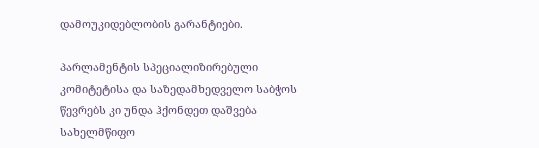დამოუკიდებლობის გარანტიები.

პარლამენტის სპეციალიზირებული კომიტეტისა და საზედამხედველო საბჭოს წევრებს კი უნდა ჰქონდეთ დაშვება სახელმწიფო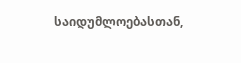საიდუმლოებასთან,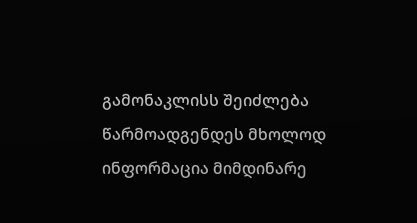გამონაკლისს შეიძლება წარმოადგენდეს მხოლოდ ინფორმაცია მიმდინარე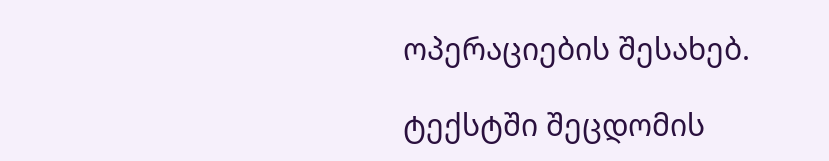ოპერაციების შესახებ.

ტექსტში შეცდომის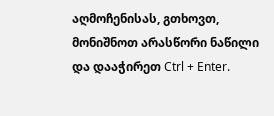აღმოჩენისას, გთხოვთ, მონიშნოთ არასწორი ნაწილი და დააჭირეთ Ctrl + Enter.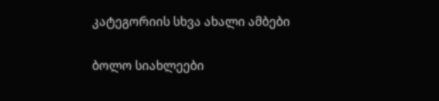კატეგორიის სხვა ახალი ამბები

ბოლო სიახლეები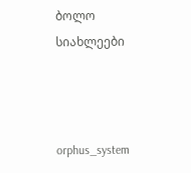ბოლო სიახლეები



orphus_system